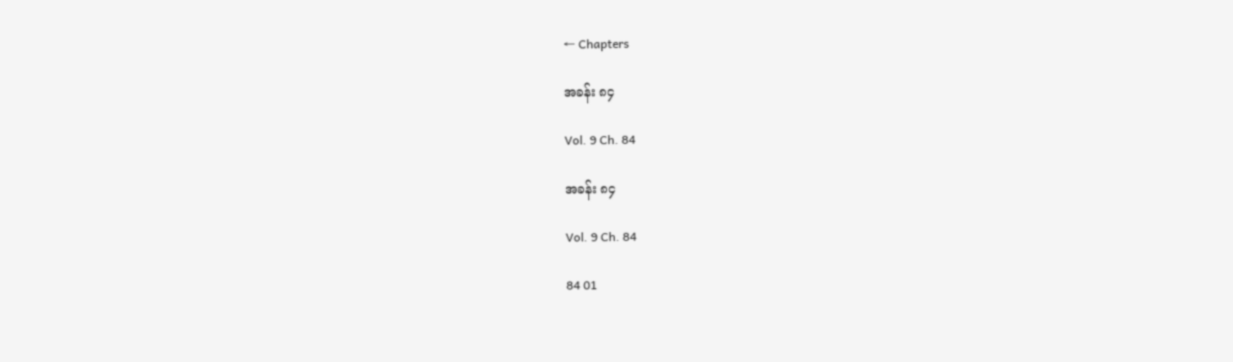← Chapters

အခန်း ၈၄

Vol. 9 Ch. 84

အခန်း ၈၄

Vol. 9 Ch. 84

84 01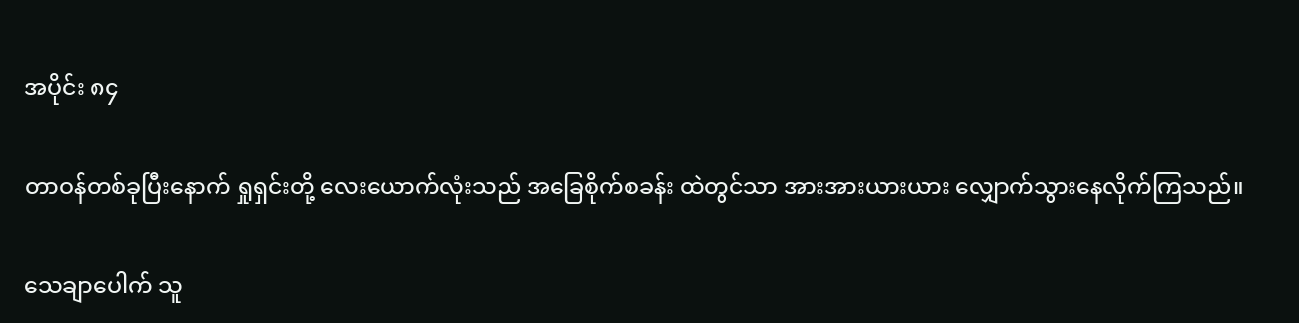အပိုင်း ၈၄

တာဝန်တစ်ခုပြီးနောက် ရှုရှင်းတို့ လေးယောက်လုံးသည် အခြေစိုက်စခန်း ထဲတွင်သာ အားအားယားယား လျှောက်သွားနေလိုက်ကြသည်။

သေချာပေါက် သူ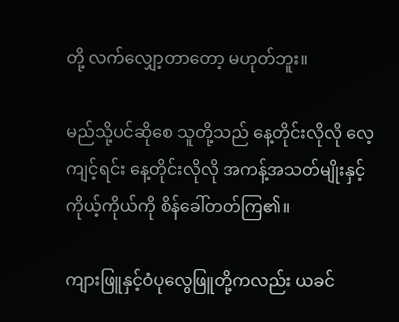တို့ လက်လျှော့တာတော့ မဟုတ်ဘူး။

မည်သို့ပင်ဆိုစေ သူတို့သည် နေ့တိုင်းလိုလို လေ့ကျင့်ရင်း နေ့တိုင်းလိုလို အကန့်အသတ်မျိုးနှင့် ကိုယ့်ကိုယ်ကို စိန်ခေါ်တတ်ကြ၏။

ကျားဖြူနှင့်ဝံပုလွေဖြူတို့ကလည်း ယခင်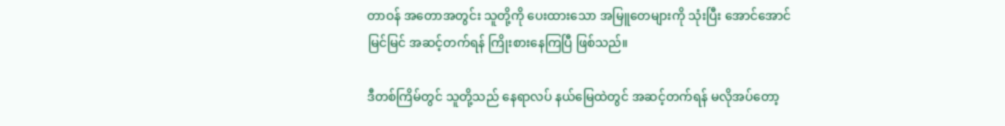တာဝန် အတောအတွင်း သူတို့ကို ပေးထားသော အမြူတေများကို သုံးပြီး အောင်အောင်မြင်မြင် အဆင့်တက်ရန် ကြိုးစားနေကြပြီ ဖြစ်သည်။

ဒီတစ်ကြိမ်တွင် သူတို့သည် နေရာလပ် နယ်မြေထဲတွင် အဆင့်တက်ရန် မလိုအပ်တော့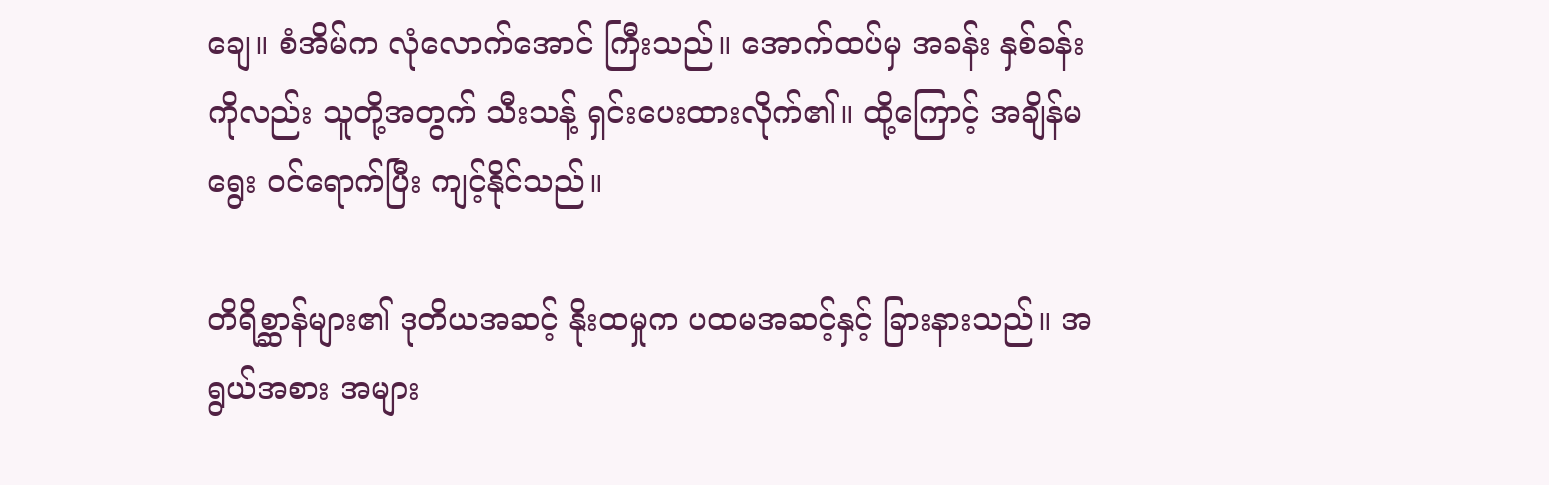ချေ။ စံအိမ်က လုံလောက်အောင် ကြီးသည်။ အောက်ထပ်မှ အခန်း နှစ်ခန်းကိုလည်း သူတို့အတွက် သီးသန့် ရှင်းပေးထားလိုက်၏။ ထို့ကြောင့် အချိန်မရွေး ဝင်ရောက်ပြီး ကျင့်နိုင်သည်။

တိရိစ္ဆာန်များ၏ ဒုတိယအဆင့် နိုးထမှုက ပထမအဆင့်နှင့် ခြားနားသည်။ အရွယ်အစား အများ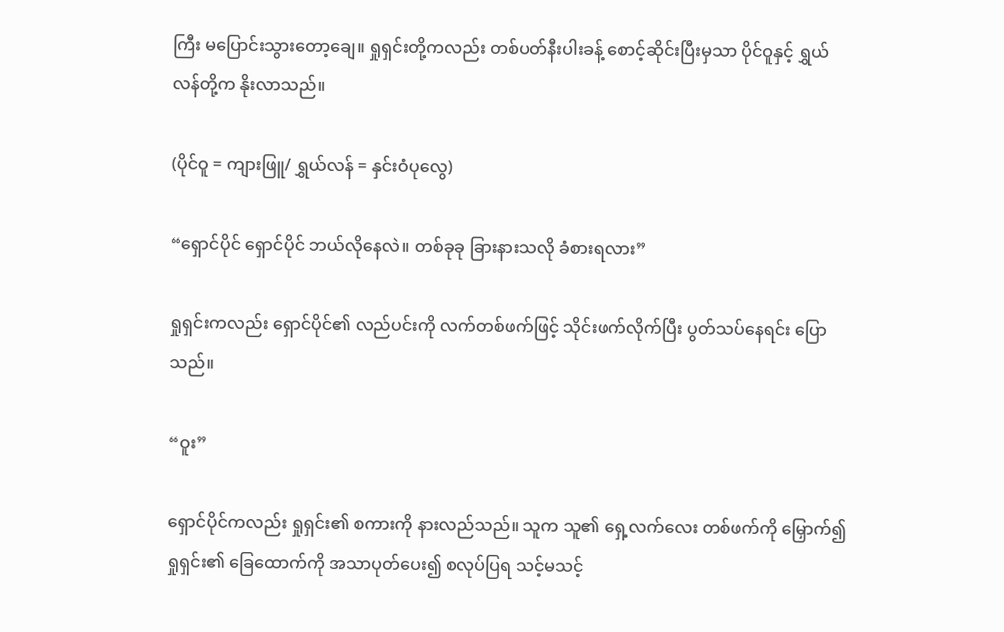ကြီး မပြောင်းသွားတော့ချေ။ ရှုရှင်းတို့ကလည်း တစ်ပတ်နီးပါးခန့် စောင့်ဆိုင်းပြီးမှသာ ပိုင်ဝူနှင့် ရွှယ်လန်တို့က နိုးလာသည်။

(ပိုင်ဝူ = ကျားဖြူ/ ရွှယ်လန် = နှင်းဝံပုလွေ)

“ရှောင်ပိုင် ရှောင်ပိုင် ဘယ်လိုနေလဲ။ တစ်ခုခု ခြားနားသလို ခံစားရလား”

ရှုရှင်းကလည်း ရှောင်ပိုင်၏ လည်ပင်းကို လက်တစ်ဖက်ဖြင့် သိုင်းဖက်လိုက်ပြီး ပွတ်သပ်နေရင်း ပြောသည်။

“ဝူး”

ရှောင်ပိုင်ကလည်း ရှုရှင်း၏ စကားကို နားလည်သည်။ သူက သူ၏ ရှေ့လက်လေး တစ်ဖက်ကို မြှောက်၍ ရှုရှင်း၏ ခြေထောက်ကို အသာပုတ်ပေး၍ စလုပ်ပြရ သင့်မသင့်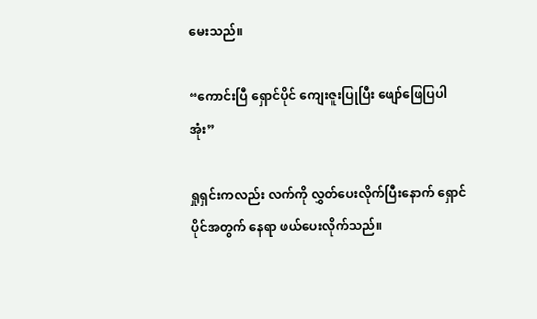မေးသည်။

“ကောင်းပြီ ရှောင်ပိုင် ကျေးဇူးပြုပြီး ဖျော်ဖြေပြပါအုံး”

ရှုရှင်းကလည်း လက်ကို လွှတ်ပေးလိုက်ပြီးနောက် ရှောင်ပိုင်အတွက် နေရာ ဖယ်ပေးလိုက်သည်။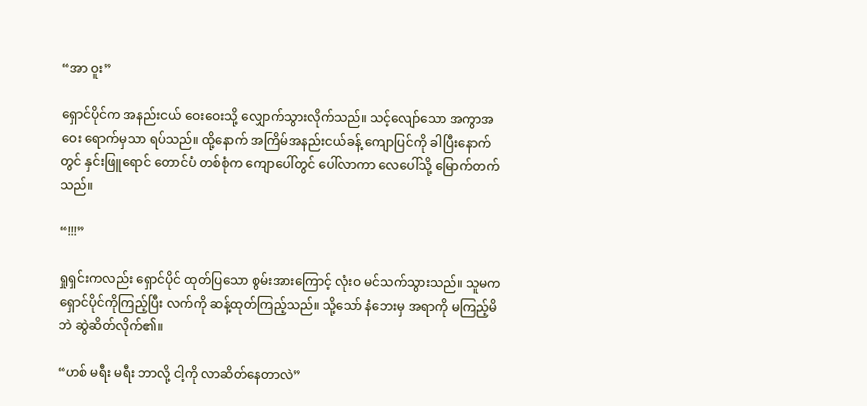“အာ ဝူး”

ရှောင်ပိုင်က အနည်းငယ် ဝေးဝေးသို့ လျှောက်သွားလိုက်သည်။ သင့်လျော်သော အကွာအဝေး ရောက်မှသာ ရပ်သည်။ ထို့နောက် အကြိမ်အနည်းငယ်ခန့် ကျောပြင်ကို ခါပြီးနောက်တွင် နှင်းဖြူရောင် တောင်ပံ တစ်စုံက ကျောပေါ်တွင် ပေါ်လာကာ လေပေါ်သို့ မြောက်တက်သည်။

“!!!”

ရှုရှင်းကလည်း ရှောင်ပိုင် ထုတ်ပြသော စွမ်းအားကြောင့် လုံးဝ မင်သက်သွားသည်။ သူမက ရှောင်ပိုင်ကိုကြည့်ပြီး လက်ကို ဆန့်ထုတ်ကြည့်သည်။ သို့သော် နံဘေးမှ အရာကို မကြည့်မိဘဲ ဆွဲဆိတ်လိုက်၏။

“ဟစ် မရီး မရီး ဘာလို့ ငါ့ကို လာဆိတ်နေတာလဲ”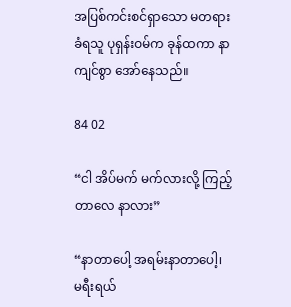အပြစ်ကင်းစင်ရှာသော မတရားခံရသူ ပုရှန်းဝမ်က ခုန်ထကာ နာကျင်စွာ အော်နေသည်။

84 02

“ငါ အိပ်မက် မက်လားလို့ ကြည့်တာလေ နာလား”

“နာတာပေါ့ အရမ်းနာတာပေါ့၊ မရီးရယ်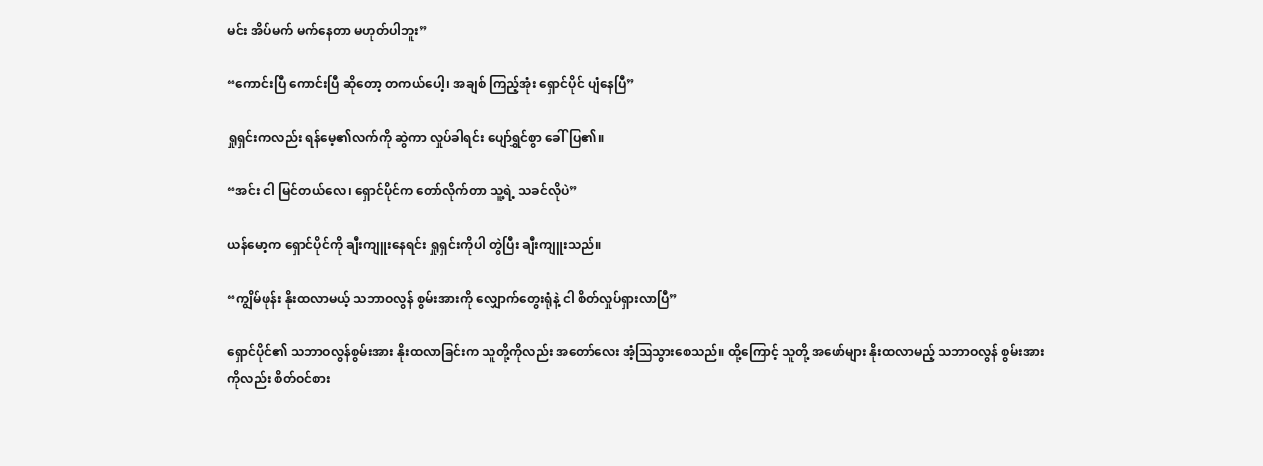မင်း အိပ်မက် မက်နေတာ မဟုတ်ပါဘူး”

“ကောင်းပြီ ကောင်းပြီ ဆိုတော့ တကယ်ပေါ့၊ အချစ် ကြည့်အုံး ရှောင်ပိုင် ပျံနေပြီ”

ရှုရှင်းကလည်း ရန်မေ့၏လက်ကို ဆွဲကာ လှုပ်ခါရင်း ပျော်ရွှင်စွာ ခေါ်ပြ၏။

“အင်း ငါ မြင်တယ်လေ၊ ရှောင်ပိုင်က တော်လိုက်တာ သူ့ရဲ့ သခင်လိုပဲ”

ယန်မော့က ရှောင်ပိုင်ကို ချီးကျူးနေရင်း ရှုရှင်းကိုပါ တွဲပြီး ချီးကျူးသည်။

“ကျွိမ်ဖုန်း နိုးထလာမယ့် သဘာဝလွန် စွမ်းအားကို လျှောက်တွေးရုံနဲ့ ငါ စိတ်လှုပ်ရှားလာပြီ”

ရှောင်ပိုင်၏ သဘာဝလွန်စွမ်းအား နိုးထလာခြင်းက သူတို့ကိုလည်း အတော်လေး အံ့ဩသွားစေသည်။ ထို့ကြောင့် သူတို့ အဖော်များ နိုးထလာမည့် သဘာဝလွန် စွမ်းအားကိုလည်း စိတ်ဝင်စား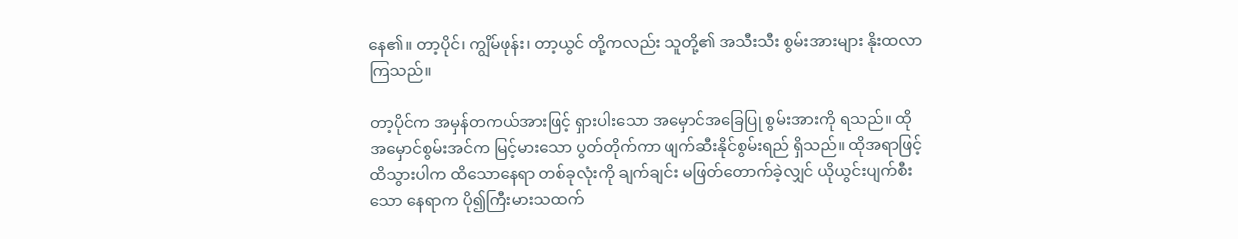နေ၏။ တာ့ပိုင်၊ ကျွိမ်ဖုန်း၊ တာ့ယွင် တို့ကလည်း သူတို့၏ အသီးသီး စွမ်းအားများ နိုးထလာကြသည်။

တာ့ပိုင်က အမှန်တကယ်အားဖြင့် ရှားပါးသော အမှောင်အခြေပြု စွမ်းအားကို ရသည်။ ထိုအမှောင်စွမ်းအင်က မြင့်မားသော ပွတ်တိုက်ကာ ဖျက်ဆီးနိုင်စွမ်းရည် ရှိသည်။ ထိုအရာဖြင့် ထိသွားပါက ထိသောနေရာ တစ်ခုလုံးကို ချက်ချင်း မဖြတ်တောက်ခဲ့လျှင် ယိုယွင်းပျက်စီးသော နေရာက ပို၍ကြီးမားသထက်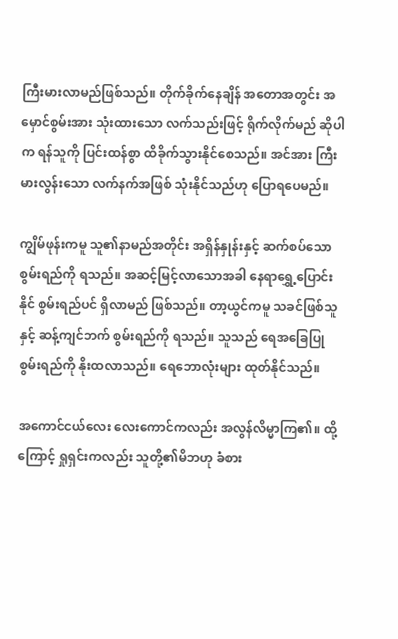ကြီးမားလာမည်ဖြစ်သည်။ တိုက်ခိုက်နေချိန် အတောအတွင်း အမှောင်စွမ်းအား သုံးထားသော လက်သည်းဖြင့် ရိုက်လိုက်မည် ဆိုပါက ရန်သူကို ပြင်းထန်စွာ ထိခိုက်သွားနိုင်စေသည်။ အင်အား ကြီးမားလွန်းသော လက်နက်အဖြစ် သုံးနိုင်သည်ဟု ပြောရပေမည်။

ကျွိမ်ဖုန်းကမူ သူ၏နာမည်အတိုင်း အရှိန်နှုန်းနှင့် ဆက်စပ်သော စွမ်းရည်ကို ရသည်။ အဆင့်မြင့်လာသောအခါ နေရာရွှေ့ပြောင်းနိုင် စွမ်းရည်ပင် ရှိလာမည် ဖြစ်သည်။ တာ့ယွင်ကမူ သခင်ဖြစ်သူနှင့် ဆန့်ကျင်ဘက် စွမ်းရည်ကို ရသည်။ သူသည် ရေအခြေပြုစွမ်းရည်ကို နိုးထလာသည်။ ရေဘောလုံးများ ထုတ်နိုင်သည်။

အကောင်ငယ်လေး လေးကောင်ကလည်း အလွန်လိမ္မာကြ၏။ ထို့ကြောင့် ရှုရှင်းကလည်း သူတို့၏မိဘဟု ခံစား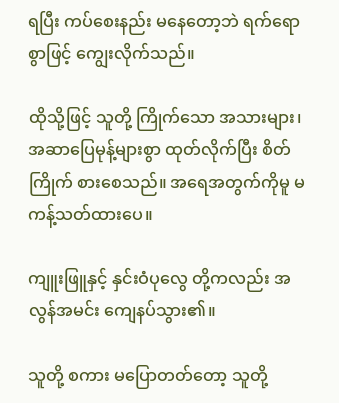ရပြီး ကပ်စေးနည်း မနေတော့ဘဲ ရက်ရောစွာဖြင့် ကျွေးလိုက်သည်။

ထိုသို့ဖြင့် သူတို့ ကြိုက်သော အသားများ၊ အဆာပြေမုန့်များစွာ ထုတ်လိုက်ပြီး စိတ်ကြိုက် စားစေသည်။ အရေအတွက်ကိုမူ မကန့်သတ်ထားပေ။

ကျူးဖြူနှင့် နှင်းဝံပုလွေ တို့ကလည်း အလွန်အမင်း ကျေနပ်သွား၏။

သူတို့ စကား မပြောတတ်တော့ သူတို့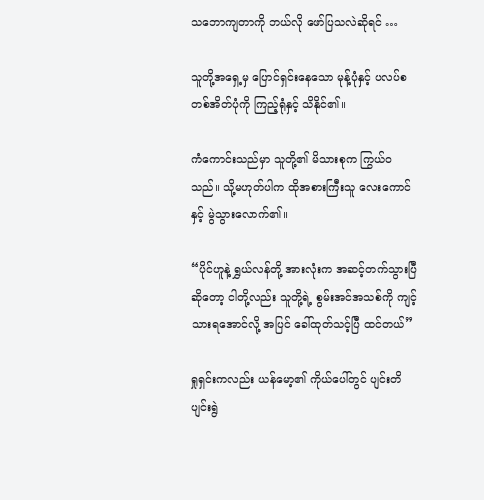သဘောကျတာကို ဘယ်လို ဖော်ပြသလဲဆိုရင် …

သူတို့အရှေ့မှ ပြောင်ရှင်းနေသော မုန့်ပုံနှင့် ပလပ်စတစ်အိတ်ပုံကို ကြည့်ရုံနှင့် သိနိုင်၏။

ကံကောင်းသည်မှာ သူတို့၏ မိသားစုက ကြွယ်ဝသည်။ သို့မဟုတ်ပါက ထိုအစားကြီးသူ လေးကောင်နှင့် မွဲသွားလောက်၏။

“ပိုင်ဟူနဲ့ ရွှယ်လန်တို့ အားလုံးက အဆင့်တက်သွားပြီဆိုတော့ ငါတို့လည်း သူတို့ရဲ့ စွမ်းအင်အသစ်ကို ကျင့်သားရအောင်လို့ အပြင် ခေါ်ထုတ်သင့်ပြီ ထင်တယ်”

ရှုရှင်းကလည်း ယန်မော့၏ ကိုယ်ပေါ်တွင် ပျင်းတိပျင်းရွဲ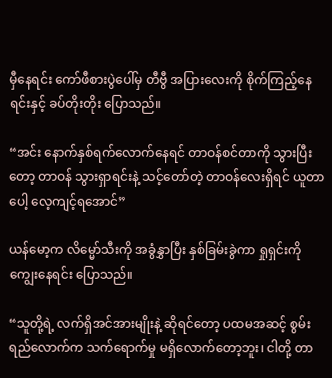မှီနေရင်း ကော်ဖီစားပွဲပေါ်မှ တီဗွီ အပြားလေးကို စိုက်ကြည့်နေရင်းနှင့် ခပ်တိုးတိုး ပြောသည်။

“အင်း နောက်နှစ်ရက်လောက်နေရင် တာဝန်စင်တာကို သွားပြီးတော့ တာဝန် သွားရှာရင်းနဲ့ သင့်တော်တဲ့ တာဝန်လေးရှိရင် ယူတာပေါ့ လေ့ကျင့်ရအောင်”

ယန်မော့က လိမ္မော်သီးကို အခွံနွှာပြီး နှစ်ခြမ်းခွဲကာ ရှုရှင်းကို ကျွေးနေရင်း ပြောသည်။

“သူတို့ရဲ့ လက်ရှိအင်အားမျိုးနဲ့ ဆိုရင်တော့ ပထမအဆင့် စွမ်းရည်လောက်က သက်ရောက်မှု မရှိလောက်တော့ဘူး၊ ငါတို့ တာ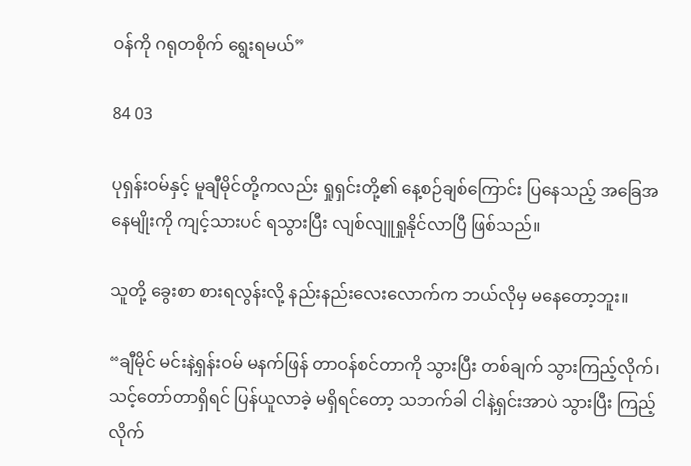ဝန်ကို ဂရုတစိုက် ရွေးရမယ်”

84 03

ပုရှန်းဝမ်နှင့် မူချီမိုင်တို့ကလည်း ရှုရှင်းတို့၏ နေ့စဉ်ချစ်ကြောင်း ပြနေသည့် အခြေအနေမျိုးကို ကျင့်သားပင် ရသွားပြီး လျစ်လျူရှုနိုင်လာပြီ ဖြစ်သည်။

သူတို့ ခွေးစာ စားရလွန်းလို့ နည်းနည်းလေးလောက်က ဘယ်လိုမှ မနေတော့ဘူး။

“ချီမိုင် မင်းနဲ့ရှန်းဝမ် မနက်ဖြန် တာဝန်စင်တာကို သွားပြီး တစ်ချက် သွားကြည့်လိုက်၊ သင့်တော်တာရှိရင် ပြန်ယူလာခဲ့ မရှိရင်တော့ သဘက်ခါ ငါနဲ့ရှင်းအာပဲ သွားပြီး ကြည့်လိုက်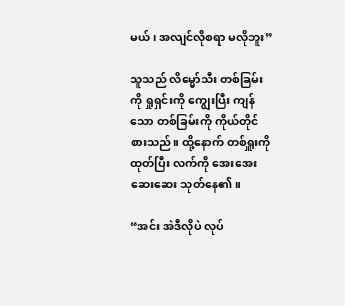မယ်၊ အလျင်လိုစရာ မလိုဘူး”

သူသည် လိမ္မော်သီး တစ်ခြမ်းကို ရှုရှင်းကို ကျွေးပြီး ကျန်သော တစ်ခြမ်းကို ကိုယ်တိုင် စားသည်။ ထို့နောက် တစ်ရှူးကိုထုတ်ပြီး လက်ကို အေးအေးဆေးဆေး သုတ်နေ၏။

“အင်း အဲဒီလိုပဲ လုပ်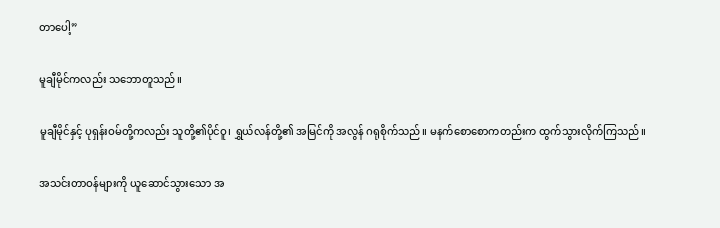တာပေါ့”

မူချီမိုင်ကလည်း သဘောတူသည်။

မူချီမိုင်နှင့် ပုရှန်းဝမ်တို့ကလည်း သူတို့၏ပိုင်ဝူ၊ ရွှယ်လန်တို့၏ အမြင်ကို အလွန် ဂရုစိုက်သည်။ မနက်စောစောကတည်းက ထွက်သွားလိုက်ကြသည်။

အသင်းတာဝန်များကို ယူဆောင်သွားသော အ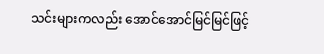သင်းများကလည်း အောင်အောင်မြင်မြင်ဖြင့်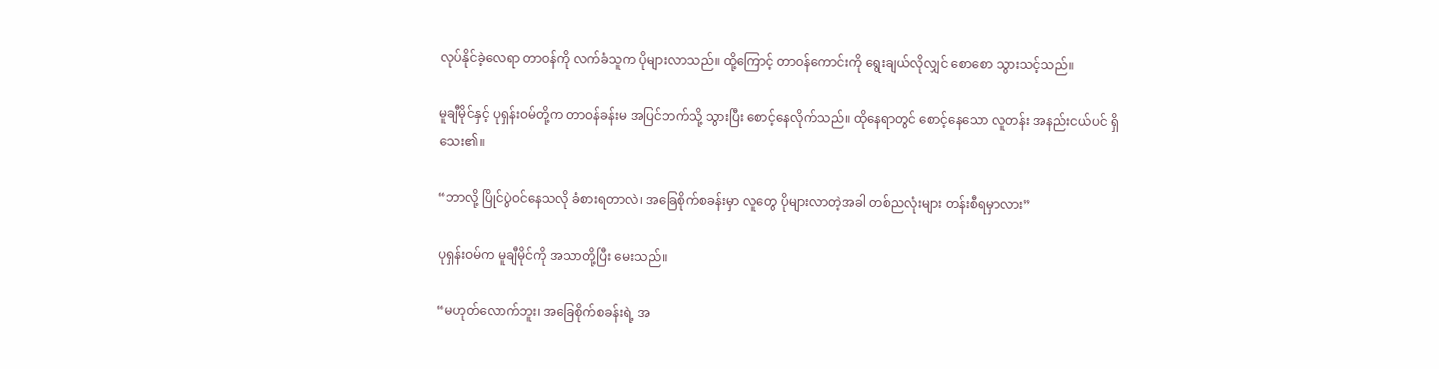လုပ်နိုင်ခဲ့လေရာ တာဝန်ကို လက်ခံသူက ပိုများလာသည်။ ထို့ကြောင့် တာဝန်ကောင်းကို ရွေးချယ်လိုလျှင် စောစော သွားသင့်သည်။

မူချီမိုင်နှင့် ပုရှန်းဝမ်တို့က တာဝန်ခန်းမ အပြင်ဘက်သို့ သွားပြီး စောင့်နေလိုက်သည်။ ထိုနေရာတွင် စောင့်နေသော လူတန်း အနည်းငယ်ပင် ရှိသေး၏။

“ဘာလို့ ပြိုင်ပွဲဝင်နေသလို ခံစားရတာလဲ၊ အခြေစိုက်စခန်းမှာ လူတွေ ပိုများလာတဲ့အခါ တစ်ညလုံးများ တန်းစီရမှာလား”

ပုရှန်းဝမ်က မူချီမိုင်ကို အသာတို့ပြီး မေးသည်။

“မဟုတ်လောက်ဘူး၊ အခြေစိုက်စခန်းရဲ့ အ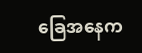ခြေအနေက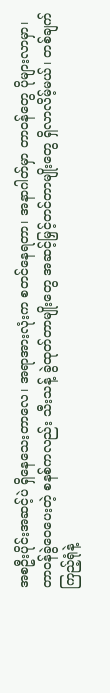အစဦးပိုင်းအဆင့်ပဲ ရှိနေသေးတာလေ၊ အရာအားလုံးက စတင်နေရတာ၊ အနာဂါတ်မှာ တာဝန်တွေ ပိုများလာမှာ၊ တာဝန်ခွဲဝေပေးတဲ့ စနစ်ကလည်း သီးသန့် ခွဲထုတ်တာမျိုးတွေ အဆင့်မြှင့်တင်တာမျိုးတွေ ရှိလာလိမ့်မယ်၊ တစ်ချက်ကြည့်ရုံနဲ့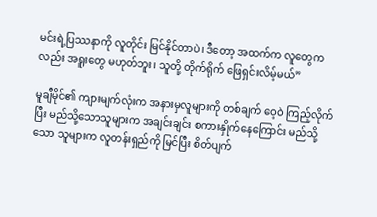မင်းရဲ့ပြဿနာကို လူတိုင်း မြင်နိုင်တာပဲ၊ ဒီတော့ အထက်က လူတွေကလည်း အရူးတွေ မဟုတ်ဘူး၊ သူတို့ တိုက်ရိုက် ဖြေရှင်းလိမ့်မယ်”

မူချီမိုင်၏ ကျားမျက်လုံးက အနားမှလူများကို တစ်ချက် ဝေ့ဝဲ ကြည့်လိုက်ပြီး မည်သို့သောသူများက အချင်းချင်း စကားနှိုက်နေကြောင်း မည်သို့သော သူများက လူတန်းရှည်ကို မြင်ပြီး စိတ်ပျက်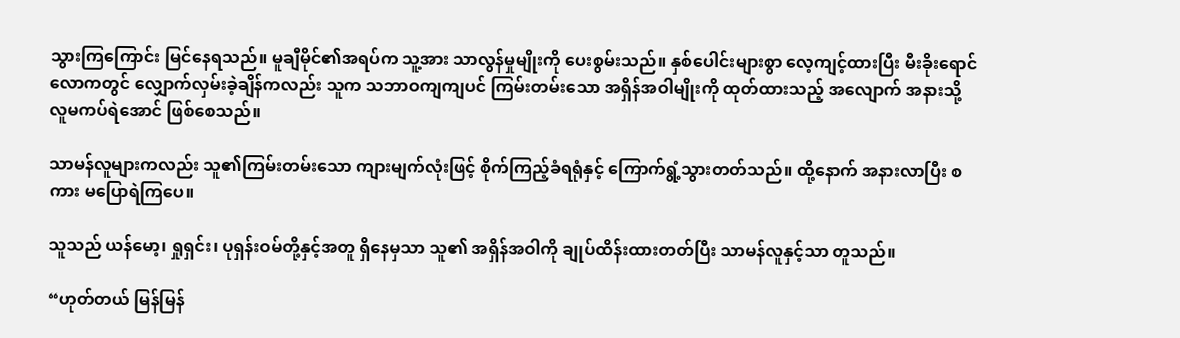သွားကြကြောင်း မြင်နေရသည်။ မူချီမိုင်၏အရပ်က သူ့အား သာလွန်မှုမျိုးကို ပေးစွမ်းသည်။ နှစ်ပေါင်းများစွာ လေ့ကျင့်ထားပြီး မီးခိုးရောင်လောကတွင် လျှောက်လှမ်းခဲ့ချိန်ကလည်း သူက သဘာဝကျကျပင် ကြမ်းတမ်းသော အရှိန်အဝါမျိုးကို ထုတ်ထားသည့် အလျောက် အနားသို့ လူမကပ်ရဲအောင် ဖြစ်စေသည်။

သာမန်လူများကလည်း သူ၏ကြမ်းတမ်းသော ကျားမျက်လုံးဖြင့် စိုက်ကြည့်ခံရရုံနှင့် ကြောက်ရွံ့သွားတတ်သည်။ ထို့နောက် အနားလာပြီး စကား မပြောရဲကြပေ။

သူသည် ယန်မော့၊ ရှုရှင်း၊ ပုရှန်းဝမ်တို့နှင့်အတူ ရှိနေမှသာ သူ၏ အရှိန်အဝါကို ချုပ်ထိန်းထားတတ်ပြီး သာမန်လူနှင့်သာ တူသည်။

“ဟုတ်တယ် မြန်မြန်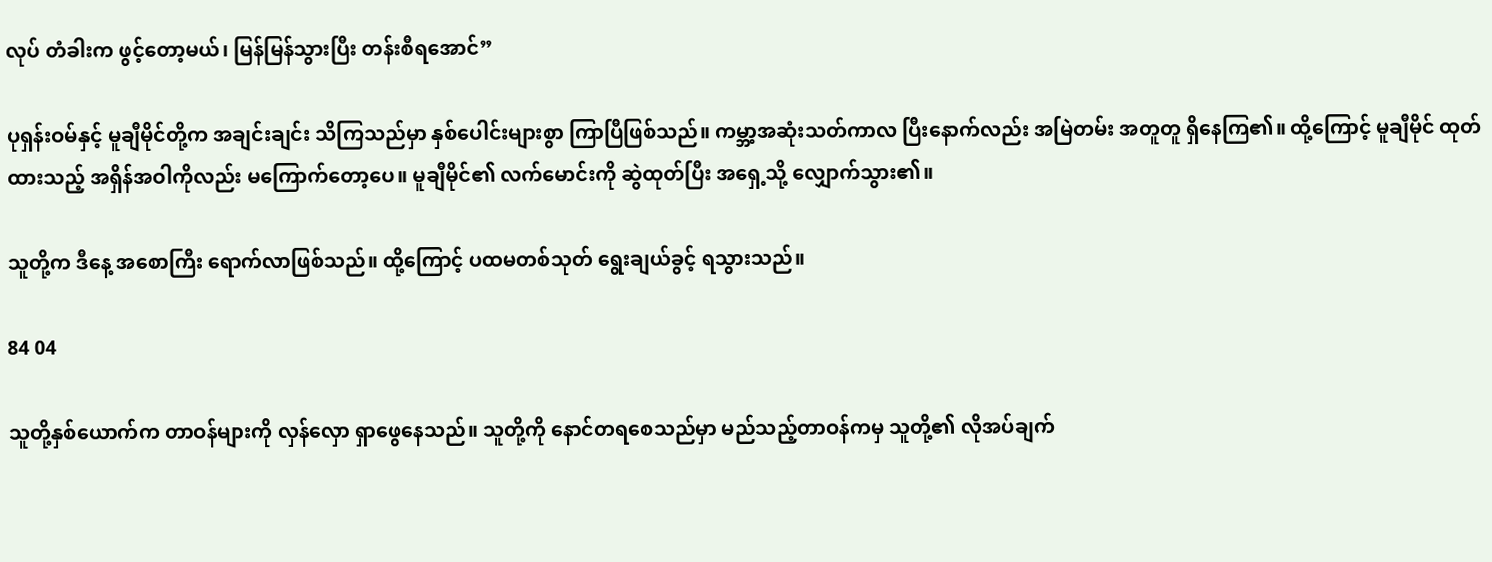လုပ် တံခါးက ဖွင့်တော့မယ်၊ မြန်မြန်သွားပြီး တန်းစီရအောင်”

ပုရှန်းဝမ်နှင့် မူချီမိုင်တို့က အချင်းချင်း သိကြသည်မှာ နှစ်ပေါင်းများစွာ ကြာပြီဖြစ်သည်။ ကမ္ဘာ့အဆုံးသတ်ကာလ ပြီးနောက်လည်း အမြဲတမ်း အတူတူ ရှိနေကြ၏။ ထို့ကြောင့် မူချီမိုင် ထုတ်ထားသည့် အရှိန်အဝါကိုလည်း မကြောက်တော့ပေ။ မူချီမိုင်၏ လက်မောင်းကို ဆွဲထုတ်ပြီး အရှေ့သို့ လျှောက်သွား၏။

သူတို့က ဒီနေ့ အစောကြီး ရောက်လာဖြစ်သည်။ ထို့ကြောင့် ပထမတစ်သုတ် ရွေးချယ်ခွင့် ရသွားသည်။

84 04

သူတို့နှစ်ယောက်က တာဝန်များကို လှန်လှော ရှာဖွေနေသည်။ သူတို့ကို နောင်တရစေသည်မှာ မည်သည့်တာဝန်ကမှ သူတို့၏ လိုအပ်ချက်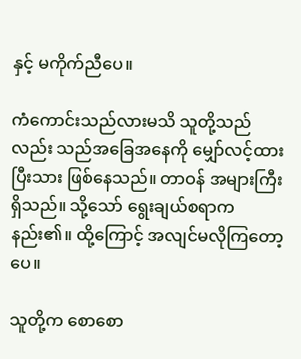နှင့် မကိုက်ညီပေ။

ကံကောင်းသည်လားမသိ သူတို့သည်လည်း သည်အခြေအနေကို မျှော်လင့်ထားပြီးသား ဖြစ်နေသည်။ တာဝန် အများကြီးရှိသည်။ သို့သော် ရွေးချယ်စရာက နည်း၏။ ထို့ကြောင့် အလျင်မလိုကြတော့ပေ။

သူတို့က စောစော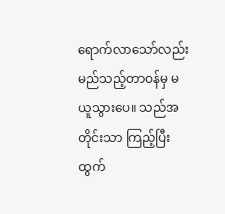ရောက်လာသော်လည်း မည်သည့်တာဝန်မှ မယူသွားပေ။ သည်အတိုင်းသာ ကြည့်ပြီး ထွက်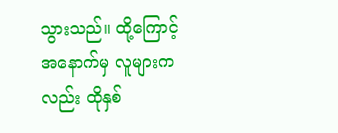သွားသည်။ ထို့ကြောင့် အနောက်မှ လူများကလည်း ထိုနှစ်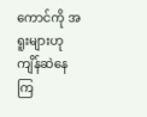ကောင်ကို အရူးများဟု ကျိန်ဆဲနေကြ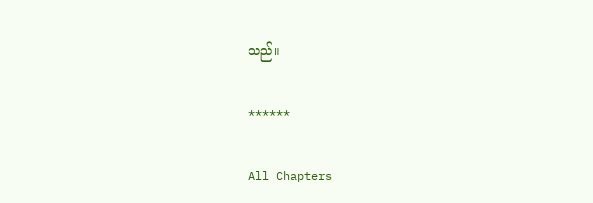သည်။

******

All Chapters